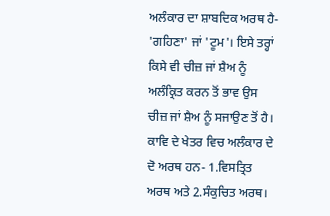ਅਲੰਕਾਰ ਦਾ ਸ਼ਾਬਦਿਕ ਅਰਥ ਹੈ- 'ਗਹਿਣਾ' ਜਾਂ 'ਟੂਮ'। ਇਸੇ ਤਰ੍ਹਾਂ ਕਿਸੇ ਵੀ ਚੀਜ਼ ਜਾਂ ਸ਼ੈਅ ਨੂੰ ਅਲੰਕ੍ਰਿਤ ਕਰਨ ਤੋਂ ਭਾਵ ਉਸ ਚੀਜ਼ ਜਾਂ ਸ਼ੈਅ ਨੂੰ ਸਜਾਉਣ ਤੋਂ ਹੈ। ਕਾਵਿ ਦੇ ਖੇਤਰ ਵਿਚ ਅਲੰਕਾਰ ਦੇ ਦੋ ਅਰਥ ਹਨ- 1.ਵਿਸਤ੍ਰਿਤ ਅਰਥ ਅਤੇ 2.ਸੰਕੁਚਿਤ ਅਰਥ।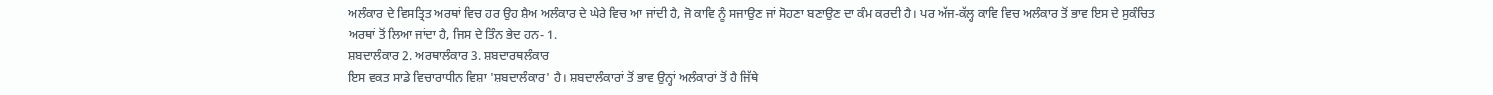ਅਲੰਕਾਰ ਦੇ ਵਿਸਤ੍ਰਿਤ ਅਰਥਾਂ ਵਿਚ ਹਰ ਉਹ ਸ਼ੈਅ ਅਲੰਕਾਰ ਦੇ ਘੇਰੇ ਵਿਚ ਆ ਜਾਂਦੀ ਹੈ, ਜੋ ਕਾਵਿ ਨੂੰ ਸਜਾਉਣ ਜਾਂ ਸੋਹਣਾ ਬਣਾਉਣ ਦਾ ਕੰਮ ਕਰਦੀ ਹੈ। ਪਰ ਅੱਜ-ਕੱਲ੍ਹ ਕਾਵਿ ਵਿਚ ਅਲੰਕਾਰ ਤੋਂ ਭਾਵ ਇਸ ਦੇ ਸੁਕੰਚਿਤ ਅਰਥਾਂ ਤੋਂ ਲਿਆ ਜਾਂਦਾ ਹੈ, ਜਿਸ ਦੇ ਤਿੰਨ ਭੇਦ ਹਨ- 1.
ਸ਼ਬਦਾਲੰਕਾਰ 2. ਅਰਥਾਲੰਕਾਰ 3. ਸ਼ਬਦਾਰਥਲੰਕਾਰ
ਇਸ ਵਕਤ ਸਾਡੇ ਵਿਚਾਰਾਧੀਨ ਵਿਸ਼ਾ 'ਸ਼ਬਦਾਲੰਕਾਰ' ਹੈ। ਸ਼ਬਦਾਲੰਕਾਰਾਂ ਤੋਂ ਭਾਵ ਉਨ੍ਹਾਂ ਅਲੰਕਾਰਾਂ ਤੋਂ ਹੈ ਜਿੱਥੇ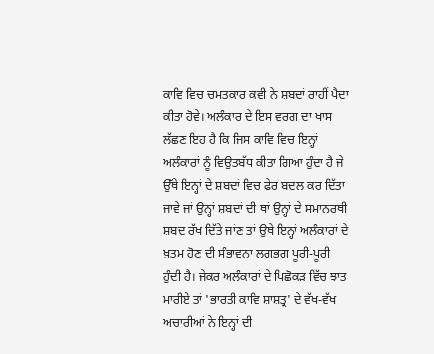ਕਾਵਿ ਵਿਚ ਚਮਤਕਾਰ ਕਵੀ ਨੇ ਸ਼ਬਦਾਂ ਰਾਹੀਂ ਪੈਦਾ ਕੀਤਾ ਹੋਵੇ। ਅਲੰਕਾਰ ਦੇ ਇਸ ਵਰਗ ਦਾ ਖਾਸ ਲੱਛਣ ਇਹ ਹੈ ਕਿ ਜਿਸ ਕਾਵਿ ਵਿਚ ਇਨ੍ਹਾਂ ਅਲੰਕਾਰਾਂ ਨੂੰ ਵਿਉਤਬੱਧ ਕੀਤਾ ਗਿਆ ਹੁੰਦਾ ਹੈ ਜੇ ਉੱਥੇ ਇਨ੍ਹਾਂ ਦੇ ਸ਼ਬਦਾਂ ਵਿਚ ਫੇਰ ਬਦਲ ਕਰ ਦਿੱਤਾ ਜਾਵੇ ਜਾਂ ਉਨ੍ਹਾਂ ਸ਼ਬਦਾਂ ਦੀ ਥਾਂ ਉਨ੍ਹਾਂ ਦੇ ਸਮਾਨਰਥੀ ਸ਼ਬਦ ਰੱਖ ਦਿੱਤੇ ਜਾਂਣ ਤਾਂ ਉਥੇ ਇਨ੍ਹਾਂ ਅਲੰਕਾਰਾਂ ਦੇ ਖ਼ਤਮ ਹੋਣ ਦੀ ਸੰਭਾਵਨਾ ਲਗਭਗ ਪੂਰੀ-ਪੂਰੀ ਹੁੰਦੀ ਹੈ। ਜੇਕਰ ਅਲੰਕਾਰਾਂ ਦੇ ਪਿਛੋਕੜ ਵਿੱਚ ਝਾਤ ਮਾਰੀਏ ਤਾਂ 'ਭਾਰਤੀ ਕਾਵਿ ਸ਼ਾਸ਼ਤ੍ਰ' ਦੇ ਵੱਖ-ਵੱਖ ਅਚਾਰੀਆਂ ਨੇ ਇਨ੍ਹਾਂ ਦੀ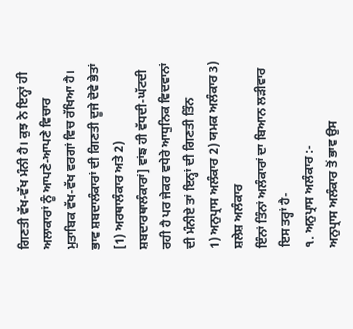ਗਿਣਤੀ ਵੱਖ-ਵੱਖ ਮੰਨੀ ਹੈ। ਕੁਝ ਨੇ ਇਨ੍ਹਾਂ ਹੀ ਅਲਾਕਾਰਾਂ ਨੂੰ ਆਪਣੇ-ਆਪਣੇ ਵਿਚਾਰ ਮੁਤਾਬਿਕ ਵੱਖ-ਵੱਖ ਵਰਗਾਂ ਵਿਚ ਰੱਖਿਆ ਹੈ। ਭਾਵ ਸ਼ਬਦਾਲੰਕਾਰਾਂ ਦੀ ਗਿਣਤੀ ਦੂਜੇ ਦੋਵੇ ਭੇਤਾਂ [1) ਅਰਥਾਲੰਕਾਰ ਅਤੇ 2) ਸ਼ਬਦਾਰਥਾਲੰਕਾਰਾਂ] ਵਾਂਙ ਹੀ ਵੱਧਦੀ-ਘੱਟਦੀ ਰਹੀ ਹੈ ਪਰ ਜੇਕਰ ਵਧੇਰੇ ਆਧੁਨਿਕ ਵਿਦਵਾਨਾਂ ਦੀ ਮੰਨੀਏ ਤਾਂ ਇਨ੍ਹਾਂ ਦੀ ਗਿਣਤੀ ਤਿੰਨ
1) ਅਨੁਪ੍ਰਾਸ ਅਲੰਕਾਰ 2) ਯਮਕ ਅਲੰਕਾਰ 3) ਸ਼ਲੇਸ਼ ਅਲੰਕਾਰ
ਇੰਨਾਂ ਤਿੰਨਾਂ ਅਲੰਕਾਰਾਂ ਦਾ ਬਿਆਨ ਲੜੀਵਾਰ ਇਸ ਤਰ੍ਹਾਂ ਹੈ-
੧. ਅਨੁਪ੍ਰਾਸ ਅਲੰਕਾਰ :-
ਅਨੁਪ੍ਰਾਸ ਅਲੰਕਾਰ ਤੋਂ ਭਾਵ ਉਸ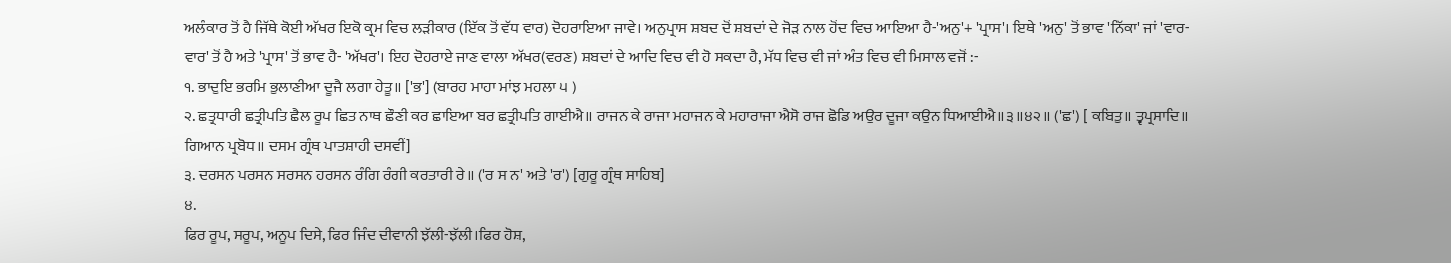ਅਲੰਕਾਰ ਤੋਂ ਹੈ ਜਿੱਥੇ ਕੋਈ ਅੱਖਰ ਇਕੋ ਕ੍ਰਮ ਵਿਚ ਲੜੀਕਾਰ (ਇੱਕ ਤੋਂ ਵੱਧ ਵਾਰ) ਦੋਹਰਾਇਆ ਜਾਵੇ। ਅਨੁਪ੍ਰਾਸ ਸ਼ਬਦ ਦੋਂ ਸ਼ਬਦਾਂ ਦੇ ਜੋੜ ਨਾਲ ਹੋਂਦ ਵਿਚ ਆਇਆ ਹੈ-'ਅਨੁ'+ 'ਪ੍ਰਾਸ'। ਇਥੇ 'ਅਨੁ' ਤੋਂ ਭਾਵ 'ਨਿੱਕਾ' ਜਾਂ 'ਵਾਰ- ਵਾਰ' ਤੋਂ ਹੈ ਅਤੇ 'ਪ੍ਰਾਸ' ਤੋਂ ਭਾਵ ਹੈ- 'ਅੱਖਰ'। ਇਹ ਦੋਹਰਾਏ ਜਾਣ ਵਾਲਾ ਅੱਖਰ(ਵਰਣ) ਸ਼ਬਦਾਂ ਦੇ ਆਦਿ ਵਿਚ ਵੀ ਹੋ ਸਕਦਾ ਹੈ, ਮੱਧ ਵਿਚ ਵੀ ਜਾਂ ਅੰਤ ਵਿਚ ਵੀ ਮਿਸਾਲ ਵਜੋਂ :-
੧. ਭਾਦੁਇ ਭਰਮਿ ਭੁਲਾਣੀਆ ਦੂਜੈ ਲਗਾ ਹੇਤੂ॥ ['ਭ'] (ਬਾਰਹ ਮਾਹਾ ਮਾਂਝ ਮਹਲਾ ੫ )
੨. ਛਤ੍ਰਧਾਰੀ ਛਤ੍ਰੀਪਤਿ ਛੈਲ ਰੂਪ ਛਿਤ ਨਾਥ ਛੌਣੀ ਕਰ ਛਾਇਆ ਬਰ ਛਤ੍ਰੀਪਤਿ ਗਾਈਐ॥ ਰਾਜਨ ਕੇ ਰਾਜਾ ਮਹਾਜਨ ਕੇ ਮਹਾਰਾਜਾ ਐਸੋ ਰਾਜ ਛੋਡਿ ਅਉਰ ਦੂਜਾ ਕਉਨ ਧਿਆਈਐ॥੩॥੪੨॥ ('ਛ') [ ਕਬਿਤੁ॥ ਤ੍ਵਪ੍ਰਸਾਦਿ॥ ਗਿਆਨ ਪ੍ਰਬੋਧ॥ ਦਸਮ ਗ੍ਰੰਥ ਪਾਤਸ਼ਾਹੀ ਦਸਵੀਂ]
੩. ਦਰਸਨ ਪਰਸਨ ਸਰਸਨ ਹਰਸਨ ਰੰਗਿ ਰੰਗੀ ਕਰਤਾਰੀ ਰੇ॥ ('ਰ ਸ ਨ' ਅਤੇ 'ਰ') [ਗੁਰੂ ਗ੍ਰੰਥ ਸਾਹਿਬ]
੪.
ਫਿਰ ਰੂਪ, ਸਰੂਪ, ਅਨੂਪ ਦਿਸੇ, ਫਿਰ ਜਿੰਦ ਦੀਵਾਨੀ ਝੱਲੀ-ਝੱਲੀ।ਫਿਰ ਹੋਸ਼,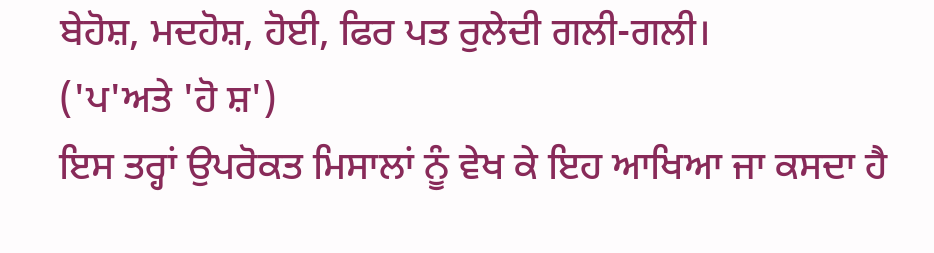ਬੇਹੋਸ਼, ਮਦਹੋਸ਼, ਹੋਈ, ਫਿਰ ਪਤ ਰੁਲੇਦੀ ਗਲੀ-ਗਲੀ।
('ਪ'ਅਤੇ 'ਹੋ ਸ਼')
ਇਸ ਤਰ੍ਹਾਂ ਉਪਰੋਕਤ ਮਿਸਾਲਾਂ ਨੂੰ ਵੇਖ ਕੇ ਇਹ ਆਖਿਆ ਜਾ ਕਸਦਾ ਹੈ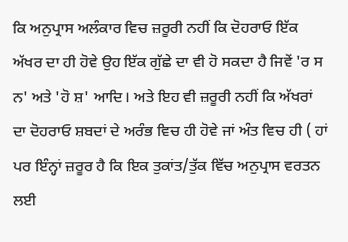ਕਿ ਅਨੁਪ੍ਰਾਸ ਅਲੰਕਾਰ ਵਿਚ ਜ਼ਰੂਰੀ ਨਹੀਂ ਕਿ ਦੋਹਰਾਓ ਇੱਕ ਅੱਖਰ ਦਾ ਹੀ ਹੋਵੇ ਉਹ ਇੱਕ ਗੁੱਛੇ ਦਾ ਵੀ ਹੋ ਸਕਦਾ ਹੈ ਜਿਵੇਂ 'ਰ ਸ ਨ' ਅਤੇ 'ਹੋ ਸ਼' ਆਦਿ। ਅਤੇ ਇਹ ਵੀ ਜ਼ਰੂਰੀ ਨਹੀਂ ਕਿ ਅੱਖਰਾਂ ਦਾ ਦੋਹਰਾਓ ਸ਼ਬਦਾਂ ਦੇ ਅਰੰਭ ਵਿਚ ਹੀ ਹੋਵੇ ਜਾਂ ਅੰਤ ਵਿਚ ਹੀ ( ਹਾਂ ਪਰ ਇੰਨ੍ਹਾਂ ਜ਼ਰੂਰ ਹੈ ਕਿ ਇਕ ਤੁਕਾਂਤ/ਤੁੱਕ ਵਿੱਚ ਅਨੁਪ੍ਰਾਸ ਵਰਤਨ ਲਈ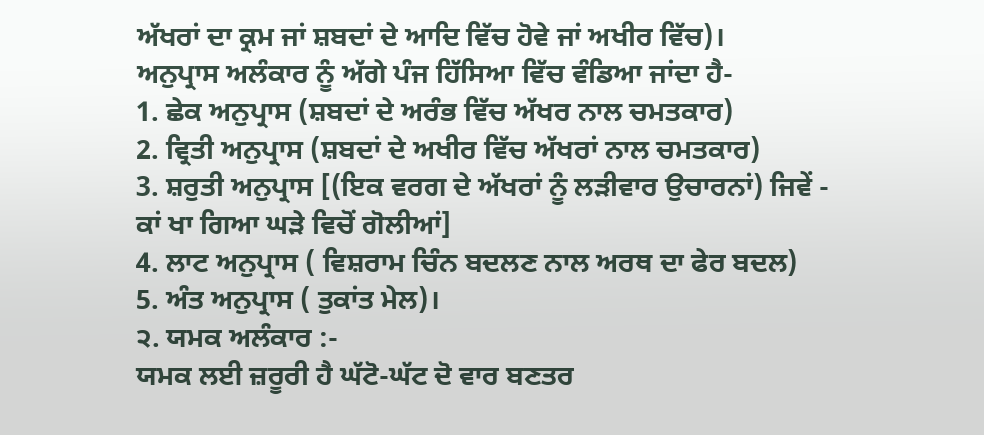ਅੱਖਰਾਂ ਦਾ ਕ੍ਰਮ ਜਾਂ ਸ਼ਬਦਾਂ ਦੇ ਆਦਿ ਵਿੱਚ ਹੋਵੇ ਜਾਂ ਅਖੀਰ ਵਿੱਚ)।
ਅਨੁਪ੍ਰਾਸ ਅਲੰਕਾਰ ਨੂੰ ਅੱਗੇ ਪੰਜ ਹਿੱਸਿਆ ਵਿੱਚ ਵੰਡਿਆ ਜਾਂਦਾ ਹੈ-
1. ਛੇਕ ਅਨੁਪ੍ਰਾਸ (ਸ਼ਬਦਾਂ ਦੇ ਅਰੰਭ ਵਿੱਚ ਅੱਖਰ ਨਾਲ ਚਮਤਕਾਰ)
2. ਵ੍ਰਿਤੀ ਅਨੁਪ੍ਰਾਸ (ਸ਼ਬਦਾਂ ਦੇ ਅਖੀਰ ਵਿੱਚ ਅੱਖਰਾਂ ਨਾਲ ਚਮਤਕਾਰ)
3. ਸ਼ਰੁਤੀ ਅਨੁਪ੍ਰਾਸ [(ਇਕ ਵਰਗ ਦੇ ਅੱਖਰਾਂ ਨੂੰ ਲੜੀਵਾਰ ਉਚਾਰਨਾਂ) ਜਿਵੇਂ - ਕਾਂ ਖਾ ਗਿਆ ਘੜੇ ਵਿਚੋਂ ਗੋਲੀਆਂ]
4. ਲਾਟ ਅਨੁਪ੍ਰਾਸ ( ਵਿਸ਼ਰਾਮ ਚਿੰਨ ਬਦਲਣ ਨਾਲ ਅਰਥ ਦਾ ਫੇਰ ਬਦਲ)
5. ਅੰਤ ਅਨੁਪ੍ਰਾਸ ( ਤੁਕਾਂਤ ਮੇਲ)।
੨. ਯਮਕ ਅਲੰਕਾਰ :-
ਯਮਕ ਲਈ ਜ਼ਰੂਰੀ ਹੈ ਘੱਟੋ-ਘੱਟ ਦੋ ਵਾਰ ਬਣਤਰ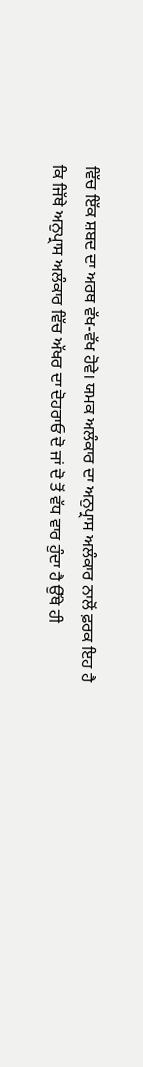ਵਿੱਚ ਇੱਕ ਸ਼ਬਦ ਦਾ ਅਰਥ ਵੱਖ-ਵੱਖ ਹੋਵੇ। ਯਮਕ ਅਲੰਕਾਰ ਦਾ ਅਨੁਪ੍ਰਾਸ ਅਲੰਕਾਰ ਨਾਲੋਂ ਫ਼ਰਕ ਇਹ ਹੈ ਕਿ ਜਿੱਥੇ ਅਨੁਪ੍ਰਾਸ ਅਲੰਕਾਰ ਵਿੱਚ ਅੱਖਰ ਦਾ ਦੋਹਰਾਓ ਦੋ ਜਾਂ ਦੋ ਤੋਂ ਵੱਧ ਵਾਰ ਹੁੰਦਾ ਹੈ ਉੱਥੇ ਹੀ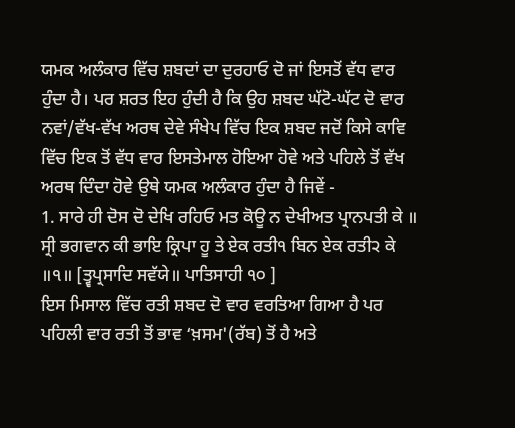ਯਮਕ ਅਲੰਕਾਰ ਵਿੱਚ ਸ਼ਬਦਾਂ ਦਾ ਦੁਰਹਾਓ ਦੋ ਜਾਂ ਇਸਤੋਂ ਵੱਧ ਵਾਰ ਹੁੰਦਾ ਹੈ। ਪਰ ਸ਼ਰਤ ਇਹ ਹੁੰਦੀ ਹੈ ਕਿ ਉਹ ਸ਼ਬਦ ਘੱਟੋ-ਘੱਟ ਦੋ ਵਾਰ ਨਵਾਂ/ਵੱਖ-ਵੱਖ ਅਰਥ ਦੇਵੇ ਸੰਖੇਪ ਵਿੱਚ ਇਕ ਸ਼ਬਦ ਜਦੋਂ ਕਿਸੇ ਕਾਵਿ ਵਿੱਚ ਇਕ ਤੋਂ ਵੱਧ ਵਾਰ ਇਸਤੇਮਾਲ ਹੋਇਆ ਹੋਵੇ ਅਤੇ ਪਹਿਲੇ ਤੋਂ ਵੱਖ ਅਰਥ ਦਿੰਦਾ ਹੋਵੇ ਉਥੇ ਯਮਕ ਅਲੰਕਾਰ ਹੁੰਦਾ ਹੈ ਜਿਵੇਂ -
1. ਸਾਰੇ ਹੀ ਦੋਸ ਦੋ ਦੇਖਿ ਰਹਿਓ ਮਤ ਕੋਊ ਨ ਦੇਖੀਅਤ ਪ੍ਰਾਨਪਤੀ ਕੇ ॥ ਸ੍ਰੀ ਭਗਵਾਨ ਕੀ ਭਾਇ ਕ੍ਰਿਪਾ ਹੂ ਤੇ ਏਕ ਰਤੀ੧ ਬਿਨ ਏਕ ਰਤੀ੨ ਕੇ ॥੧॥ [ਤ੍ਵਪ੍ਰਸਾਦਿ ਸਵੱਯੇ॥ ਪਾਤਿਸਾਹੀ ੧੦ ]
ਇਸ ਮਿਸਾਲ ਵਿੱਚ ਰਤੀ ਸ਼ਬਦ ਦੋ ਵਾਰ ਵਰਤਿਆ ਗਿਆ ਹੈ ਪਰ ਪਹਿਲੀ ਵਾਰ ਰਤੀ ਤੋਂ ਭਾਵ ‘ਖ਼ਸਮ'(ਰੱਬ) ਤੋਂ ਹੈ ਅਤੇ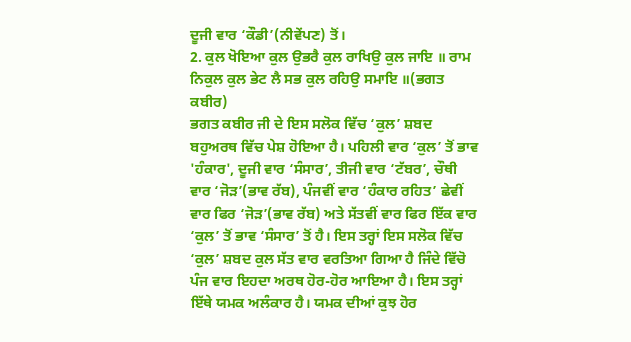ਦੂਜੀ ਵਾਰ ‘ਕੌਡੀ’(ਨੀਵੇਂਪਣ) ਤੋਂ।
2. ਕੁਲ ਖੋਇਆ ਕੁਲ ਉਭਰੈ ਕੁਲ ਰਾਖਿਉ ਕੁਲ ਜਾਇ ॥ ਰਾਮ ਨਿਕੁਲ ਕੁਲ ਭੇਟ ਲੈ ਸਭ ਕੁਲ ਰਹਿਉ ਸਮਾਇ ॥(ਭਗਤ ਕਬੀਰ)
ਭਗਤ ਕਬੀਰ ਜੀ ਦੇ ਇਸ ਸਲੋਕ ਵਿੱਚ ‘ਕੁਲ’ ਸ਼ਬਦ ਬਹੁਅਰਥ ਵਿੱਚ ਪੇਸ਼ ਹੋਇਆ ਹੈ। ਪਹਿਲੀ ਵਾਰ ‘ਕੁਲ’ ਤੋਂ ਭਾਵ 'ਹੰਕਾਰ', ਦੂਜੀ ਵਾਰ ‘ਸੰਸਾਰ’, ਤੀਜੀ ਵਾਰ ‘ਟੱਬਰ’, ਚੌਥੀ ਵਾਰ ‘ਜੋੜ’(ਭਾਵ ਰੱਬ), ਪੰਜਵੀਂ ਵਾਰ ‘ਹੰਕਾਰ ਰਹਿਤ’ ਛੇਵੀਂ ਵਾਰ ਫਿਰ ‘ਜੋੜ’(ਭਾਵ ਰੱਬ) ਅਤੇ ਸੱਤਵੀਂ ਵਾਰ ਫਿਰ ਇੱਕ ਵਾਰ ‘ਕੁਲ’ ਤੋਂ ਭਾਵ ‘ਸੰਸਾਰ’ ਤੋਂ ਹੈ। ਇਸ ਤਰ੍ਹਾਂ ਇਸ ਸਲੋਕ ਵਿੱਚ ‘ਕੁਲ’ ਸ਼ਬਦ ਕੁਲ ਸੱਤ ਵਾਰ ਵਰਤਿਆ ਗਿਆ ਹੈ ਜਿੰਦੇ ਵਿੱਚੋ ਪੰਜ ਵਾਰ ਇਹਦਾ ਅਰਥ ਹੋਰ-ਹੋਰ ਆਇਆ ਹੈ। ਇਸ ਤਰ੍ਹਾਂ ਇੱਥੇ ਯਮਕ ਅਲੰਕਾਰ ਹੈ। ਯਮਕ ਦੀਆਂ ਕੁਝ ਹੋਰ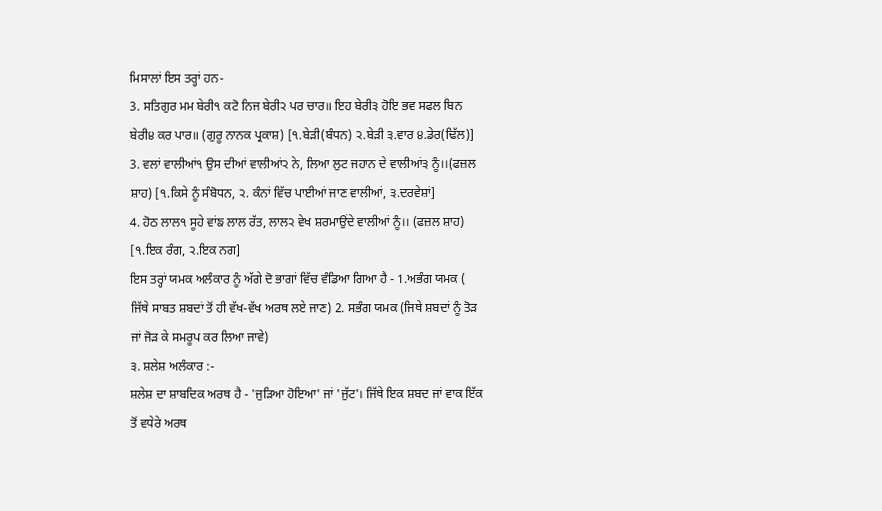ਮਿਸਾਲਾਂ ਇਸ ਤਰ੍ਹਾਂ ਹਨ-
3. ਸਤਿਗੁਰ ਮਮ ਬੇਰੀ੧ ਕਟੋ ਨਿਜ ਬੇਰੀ੨ ਪਰ ਚਾਰ॥ ਇਹ ਬੇਰੀ੩ ਹੋਇ ਭਵ ਸਫਲ ਬਿਨ ਬੇਰੀ੪ ਕਰ ਪਾਰ॥ (ਗੁਰੂ ਨਾਨਕ ਪ੍ਰਕਾਸ਼) [੧.ਬੇੜੀ(ਬੰਧਨ) ੨.ਬੇੜੀ ੩.ਵਾਰ ੪.ਡੇਰ(ਢਿੱਲ)]
3. ਵਲਾਂ ਵਾਲੀਆਂ੧ ਉਸ ਦੀਆਂ ਵਾਲੀਆਂ੨ ਨੇ, ਲਿਆ ਲੁਟ ਜਹਾਨ ਦੇ ਵਾਲੀਆਂ੩ ਨੂੰ।।(ਫਜ਼ਲ ਸ਼ਾਹ) [੧.ਕਿਸੇ ਨੂੰ ਸੰਬੋਧਨ, ੨. ਕੰਨਾਂ ਵਿੱਚ ਪਾਈਆਂ ਜਾਣ ਵਾਲੀਆਂ, ੩.ਦਰਵੇਸ਼ਾਂ]
4. ਹੋਠ ਲਾਲ੧ ਸੂਹੇ ਵਾਂਙ ਲਾਲ ਰੱਤ, ਲਾਲ੨ ਵੇਖ ਸ਼ਰਮਾਉਂਦੇ ਵਾਲੀਆਂ ਨੂੰ।। (ਫਜ਼ਲ ਸ਼ਾਹ) [੧.ਇਕ ਰੰਗ, ੨.ਇਕ ਨਗ]
ਇਸ ਤਰ੍ਹਾਂ ਯਮਕ ਅਲੰਕਾਰ ਨੂੰ ਅੱਗੇ ਦੋ ਭਾਗਾਂ ਵਿੱਚ ਵੰਡਿਆ ਗਿਆ ਹੈ - 1.ਅਭੰਗ ਯਮਕ ( ਜਿੱਥੇ ਸਾਬਤ ਸ਼ਬਦਾਂ ਤੋਂ ਹੀ ਵੱਖ-ਵੱਖ ਅਰਥ ਲਏ ਜਾਣ) 2. ਸਭੰਗ ਯਮਕ (ਜਿਥੇ ਸ਼ਬਦਾਂ ਨੂੰ ਤੋੜ ਜਾਂ ਜੋੜ ਕੇ ਸਮਰੂਪ ਕਰ ਲਿਆ ਜਾਵੇ)
੩. ਸ਼ਲੇਸ਼ ਅਲੰਕਾਰ :-
ਸ਼ਲੇਸ਼ ਦਾ ਸ਼ਾਬਦਿਕ ਅਰਥ ਹੈ - 'ਜੁੜਿਆ ਹੋਇਆ' ਜਾਂ 'ਜੁੱਟ'। ਜਿੱਥੇ ਇਕ ਸ਼ਬਦ ਜਾਂ ਵਾਕ ਇੱਕ ਤੋਂ ਵਧੇਰੇ ਅਰਥ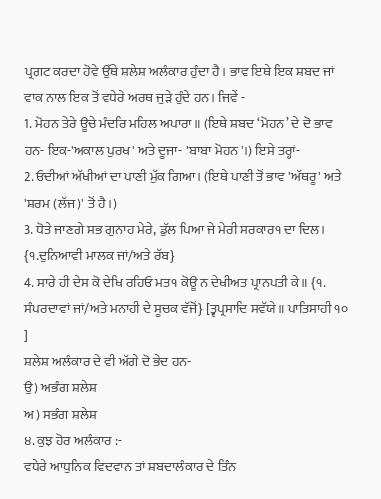ਪ੍ਰਗਟ ਕਰਦਾ ਹੋਵੇ ਉੱਥੇ ਸ਼ਲੇਸ਼ ਅਲੰਕਾਰ ਹੁੰਦਾ ਹੈ। ਭਾਵ ਇਥੇ ਇਕ ਸ਼ਬਦ ਜਾਂ ਵਾਕ ਨਾਲ ਇਕ ਤੋਂ ਵਧੇਰੇ ਅਰਥ ਜੁੜੇ ਹੁੰਦੇ ਹਨ। ਜਿਵੇਂ -
1. ਮੋਹਨ ਤੇਰੇ ਊਚੇ ਮੰਦਰਿ ਮਹਿਲ ਅਪਾਰਾ॥ (ਇਥੇ ਸ਼ਬਦ ‘ਮੋਹਨ’ ਦੇ ਦੋ ਭਾਵ ਹਨ- ਇਕ-'ਅਕਾਲ ਪੁਰਖ' ਅਤੇ ਦੂਜਾ- 'ਬਾਬਾ ਮੋਹਨ'।) ਇਸੇ ਤਰ੍ਹਾਂ-
2. ਓਦੀਆਂ ਅੱਖੀਆਂ ਦਾ ਪਾਣੀ ਮੁੱਕ ਗਿਆ। (ਇਥੇ ਪਾਣੀ ਤੋਂ ਭਾਵ 'ਅੱਥਰੂ' ਅਤੇ 'ਸ਼ਰਮ (ਲੱਜ)' ਤੋਂ ਹੈ।)
3. ਧੋਤੇ ਜਾਣਗੇ ਸਭ ਗੁਨਾਹ ਮੇਰੇ, ਡੁੱਲ ਪਿਆ ਜੇ ਮੇਰੀ ਸਰਕਾਰ੧ ਦਾ ਦਿਲ। {੧.ਦੁਨਿਆਵੀ ਮਾਲਕ ਜਾਂ/ਅਤੇ ਰੱਬ}
4. ਸਾਰੇ ਹੀ ਦੇਸ ਕੋ ਦੇਖਿ ਰਹਿਓ ਮਤ੧ ਕੋਊ ਨ ਦੇਖੀਅਤ ਪ੍ਰਾਨਪਤੀ ਕੇ॥ {੧. ਸੰਪਰਦਾਵਾਂ ਜਾਂ/ਅਤੇ ਮਨਾਹੀ ਦੇ ਸੂਚਕ ਵੱਜੋਂ} [ਤ੍ਵਪ੍ਰਸਾਦਿ ਸਵੱਯੇ॥ ਪਾਤਿਸਾਹੀ ੧੦ ]
ਸ਼ਲੇਸ਼ ਅਲੰਕਾਰ ਦੇ ਵੀ ਅੱਗੇ ਦੋ ਭੇਦ ਹਨ-
ਉ) ਅਭੰਗ ਸ਼ਲੇਸ਼
ਅ) ਸਭੰਗ ਸ਼ਲੇਸ਼
੪. ਕੁਝ ਹੋਰ ਅਲੰਕਾਰ :-
ਵਧੇਰੇ ਆਧੁਨਿਕ ਵਿਦਵਾਨ ਤਾਂ ਸ਼ਬਦਾਲੰਕਾਰ ਦੇ ਤਿੰਨ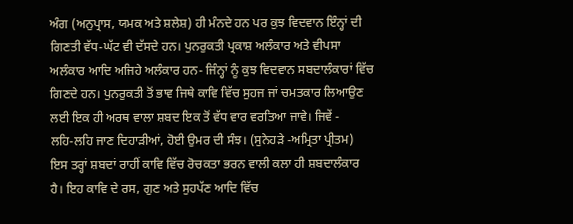ਅੰਗ (ਅਨੁਪ੍ਰਾਸ, ਯਮਕ ਅਤੇ ਸ਼ਲੇਸ਼) ਹੀ ਮੰਨਦੇ ਹਨ ਪਰ ਕੁਝ ਵਿਦਵਾਨ ਇੰਨ੍ਹਾਂ ਦੀ ਗਿਣਤੀ ਵੱਧ-ਘੱਟ ਵੀ ਦੱਸਦੇ ਹਨ। ਪੁਨਰੁਕਤੀ ਪ੍ਰਕਾਸ਼ ਅਲੰਕਾਰ ਅਤੇ ਵੀਪਸਾ ਅਲੰਕਾਰ ਆਦਿ ਅਜਿਹੇ ਅਲੰਕਾਰ ਹਨ- ਜਿੰਨ੍ਹਾਂ ਨੂੰ ਕੁਝ ਵਿਦਵਾਨ ਸਬਦਾਲੰਕਾਰਾਂ ਵਿੱਚ ਗਿਣਦੇ ਹਨ। ਪੁਨਰੁਕਤੀ ਤੋਂ ਭਾਵ ਜਿਥੇ ਕਾਵਿ ਵਿੱਚ ਸੁਹਜ ਜਾਂ ਚਮਤਕਾਰ ਲਿਆਉਣ ਲਈ ਇਕ ਹੀ ਅਰਥ ਵਾਲਾ ਸ਼ਬਦ ਇਕ ਤੋਂ ਵੱਧ ਵਾਰ ਵਰਤਿਆ ਜਾਵੇ। ਜਿਵੇਂ -
ਲਹਿ-ਲਹਿ ਜਾਣ ਦਿਹਾੜੀਆਂ, ਹੋਈ ਉਮਰ ਦੀ ਸੰਝ। (ਸੁਨੇਹੜੇ -ਅਮ੍ਰਿਤਾ ਪ੍ਰੀਤਮ)
ਇਸ ਤਰ੍ਹਾਂ ਸ਼ਬਦਾਂ ਰਾਹੀਂ ਕਾਵਿ ਵਿੱਚ ਰੋਚਕਤਾ ਭਰਨ ਵਾਲੀ ਕਲਾ ਹੀ ਸ਼ਬਦਾਲੰਕਾਰ ਹੈ। ਇਹ ਕਾਵਿ ਦੇ ਰਸ, ਗੁਣ ਅਤੇ ਸੁਹਪੱਣ ਆਦਿ ਵਿੱਚ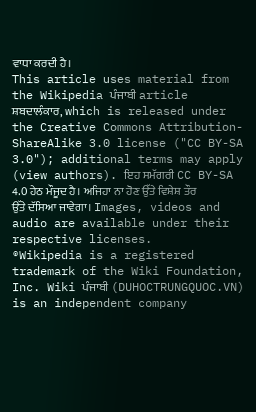ਵਾਧਾ ਕਰਦੀ ਹੈ।
This article uses material from the Wikipedia ਪੰਜਾਬੀ article ਸ਼ਬਦਾਲੰਕਾਰ, which is released under the Creative Commons Attribution-ShareAlike 3.0 license ("CC BY-SA 3.0"); additional terms may apply (view authors). ਇਹ ਸਮੱਗਰੀ CC BY-SA 4.0 ਹੇਠ ਮੌਜੂਦ ਹੈ। ਅਜਿਹਾ ਨਾ ਹੋਣ ਉੱਤੇ ਵਿਸ਼ੇਸ਼ ਤੌਰ ਉੱਤੇ ਦੱਸਿਆ ਜਾਵੇਗਾ। Images, videos and audio are available under their respective licenses.
®Wikipedia is a registered trademark of the Wiki Foundation, Inc. Wiki ਪੰਜਾਬੀ (DUHOCTRUNGQUOC.VN) is an independent company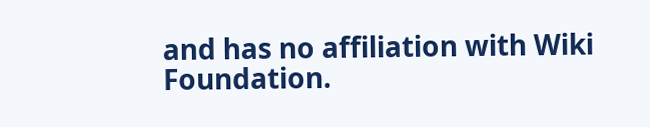and has no affiliation with Wiki Foundation.